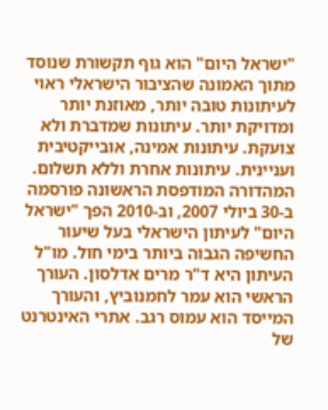"ישראל היום" הוא גוף תקשורת שנוסד מתוך האמונה שהציבור הישראלי ראוי לעיתונות טובה יותר, מאוזנת יותר ומדויקת יותר. עיתונות שמדברת ולא צועקת. עיתונות אמינה, אובייקטיבית ועניינית. עיתונות אחרת וללא תשלום. המהדורה המודפסת הראשונה פורסמה ב-30 ביולי 2007, וב-2010 הפך "ישראל היום" לעיתון הישראלי בעל שיעור החשיפה הגבוה ביותר בימי חול. מו"ל העיתון היא ד"ר מרים אדלסון. העורך הראשי הוא עמר לחמנוביץ, והעורך המייסד הוא עמוס רגב. אתרי האינטרנט של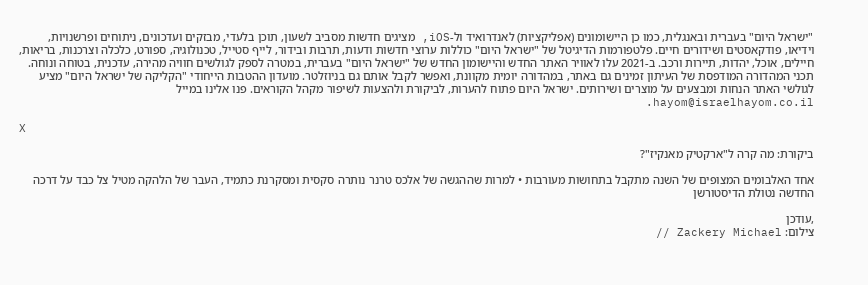"ישראל היום" בעברית ובאנגלית, כמו כן היישומונים (אפליקציות) לאנדרואיד ול-iOS, מציגים חדשות מסביב לשעון, תוכן בלעדי, מבזקים ועדכונים, ניתוחים ופרשנויות, וידיאו, פודקאסטים ושידורים חיים. פלטפורמות הדיגיטל של "ישראל היום" כוללות ערוצי חדשות ודעות, תרבות ובידור, לייף סטייל, טכנולוגיה, ספורט, כלכלה וצרכנות, בריאות, חיילים, אוכל, יהדות, תיירות ורכב. ב-2021 עלו לאוויר האתר החדש והיישומון החדש של "ישראל היום" בעברית, במטרה לספק לגולשים חוויה מהירה, עדכנית, בטוחה ונוחה. תכני המהדורה המודפסת של העיתון זמינים גם באתר, במהדורה יומית מקוונת, ואפשר לקבל אותם גם בניוזלטר. מועדון ההטבות הייחודי "הקליקה של ישראל היום" מציע לגולשי האתר הנחות ומבצעים על מוצרים ושירותים. ישראל היום פתוח להערות, לביקורת ולהצעות לשיפור מקהל הקוראים. פנו אלינו במייל hayom@israelhayom.co.il.

X

ביקורת: מה קרה ל"ארקטיק מאנקיז"?

אחד האלבומים המצופים של השנה מתקבל בתחושות מעורבות • למרות שההגשה של אלכס טרנר נותרה סקסית ומסקרנת כתמיד, העבר של הלהקה מטיל צל כבד על דרכה החדשה נטולת הדיסטורשן

,עודכן
צילום: Zackery Michael //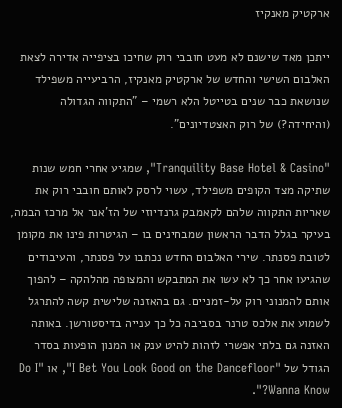ארקטיק מאנקיז

ייתכן מאד שישנם לא מעט חובבי רוק שחיכו בציפייה אדירה לצאת האלבום השישי והחדש של ארקטיק מאנקיז, הרביעייה משפילד שנושאת כבר שנים בטייטל הלא רשמי – "התקווה הגדולה (והיחידה?) של רוק האצטדיונים".

"Tranquility Base Hotel & Casino", שמגיע אחרי חמש שנות שתיקה מצד הקופים משפילד, עשוי לרסק לאותם חובבי רוק את שאריות התקווה שלהם לקאמבק גרנדיוזי של הז'אנר אל מרכז הבמה, בעיקר בגלל הדבר הראשון שמבחינים בו – הגיטרות פינו את מקומן לטובת פסנתר. שירי האלבום החדש נכתבו על פסנתר, והעיבודים שהגיעו אחר כך לא עשו את המתבקש והמצופה מהלהקה – להפוך אותם להמנוני רוק על-זמניים. גם בהאזנה שלישית קשה להתרגל לשמוע את אלכס טרנר בסביבה כל כך ענייה בדיסטורשן. באותה האזנה גם בלתי אפשרי לזהות להיט ענק או המנון הופעות בסדר הגודל של "I Bet You Look Good on the Dancefloor", או "Do I Wanna Know?".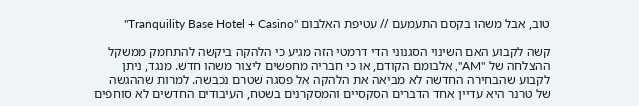טוב, אבל משהו בקסם התעמעם // עטיפת האלבום "Tranquility Base Hotel + Casino"

קשה לקבוע האם השינוי הסגנוני הדי דרמטי הזה מגיע כי הלהקה ביקשה להתחמק ממשקל ההצלחה של "AM", אלבומם הקודם, או כי חבריה מחפשים ליצור משהו חדש. מנגד, ניתן לקבוע שהבחירה החדשה לא מביאה את הלהקה אל פסגה שטרם נכבשה. למרות שההגשה של טרנר היא עדיין אחד הדברים הסקסיים והמסקרנים בשטח, העיבודים החדשים לא סוחפים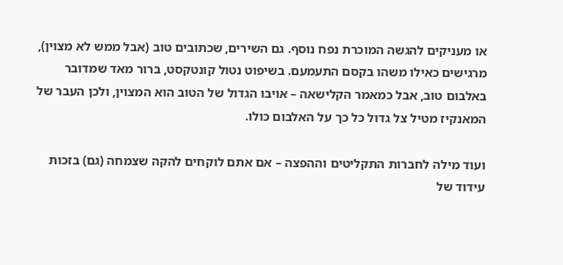או מעניקים להגשה המוכרת נפח נוסף. גם השירים, שכתובים טוב (אבל ממש לא מצוין), מרגישים כאילו משהו בקסם התעמעם. בשיפוט נטול קונטקסט, ברור מאד שמדובר באלבום טוב, אבל כמאמר הקלישאה – אויבו הגדול של הטוב הוא המצוין, ולכן העבר של המאנקיז מטיל צל גדול כל כך על האלבום כולו.

ועוד מילה לחברות התקליטים וההפצה – אם אתם לוקחים להקה שצמחה (גם) בזכות עידוד של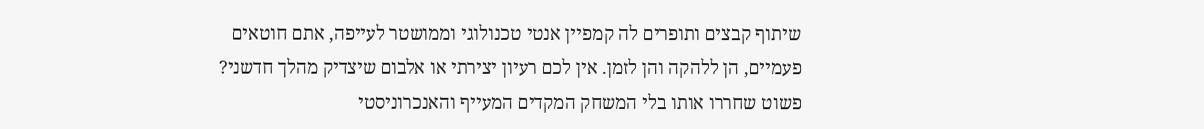שיתוף קבצים ותופרים לה קמפיין אנטי טכנולוגי וממושטר לעייפה, אתם חוטאים פעמיים, הן ללהקה והן לזמן. אין לכם רעיון יצירתי או אלבום שיצדיק מהלך חדשני? פשוט שחררו אותו בלי המשחק המקדים המעייף והאנכרוניסטי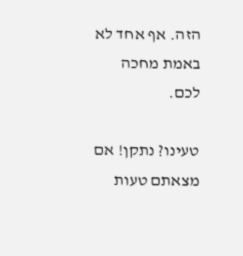הזה. אף אחד לא באמת מחכה לכם.

טעינו? נתקן! אם מצאתם טעות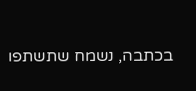בכתבה, נשמח שתשתפו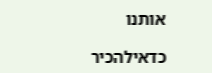אותנו

כדאילהכיר